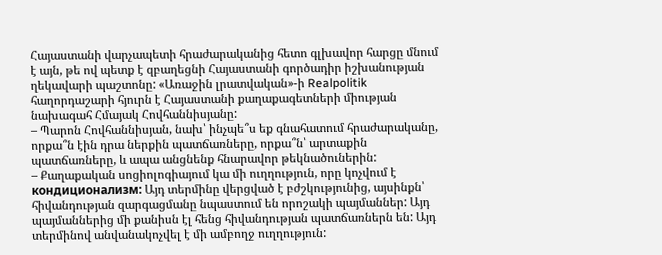Հայաստանի վարչապետի հրաժարականից հետո գլխավոր հարցը մնում է այն, թե ով պետք է զբաղեցնի Հայաստանի գործադիր իշխանության ղեկավարի պաշտոնը: «Առաջին լրատվական»-ի Realpolitik հաղորդաշարի հյուրն է Հայաստանի քաղաքագետների միության նախագահ Հմայակ Հովհաննիսյանը:
– Պարոն Հովհաննիսյան, նախ՝ ինչպե՞ս եք գնահատում հրաժարականը, որքա՞ն էին դրա ներքին պատճառները, որքա՞ն՝ արտաքին պատճառները, և ապա անցնենք հնարավոր թեկնածուներին:
– Քաղաքական սոցիոլոգիայում կա մի ուղղություն, որը կոչվում է кондиционализм: Այդ տերմինը վերցված է բժշկությունից, այսինքն՝ հիվանդության զարգացմանը նպաստում են որոշակի պայմաններ: Այդ պայմաններից մի քանիսն էլ հենց հիվանդության պատճառներն են: Այդ տերմինով անվանակոչվել է մի ամբողջ ուղղություն: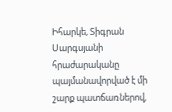Իհարկե, Տիգրան Սարգսյանի հրաժարականը պայմանավորված է մի շարք պատճառներով,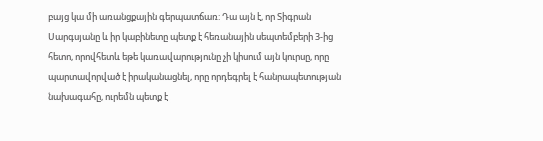բայց կա մի առանցքային գերպատճառ: Դա այն է, որ Տիգրան Սարգսյանը և իր կաբինետը պետք է հեռանային սեպտեմբերի 3-ից հետո, որովհետև եթե կառավարությունը չի կիսում այն կուրսը, որը պարտավորված է իրականացնել, որը որդեգրել է հանրապետության նախագահը, ուրեմն պետք է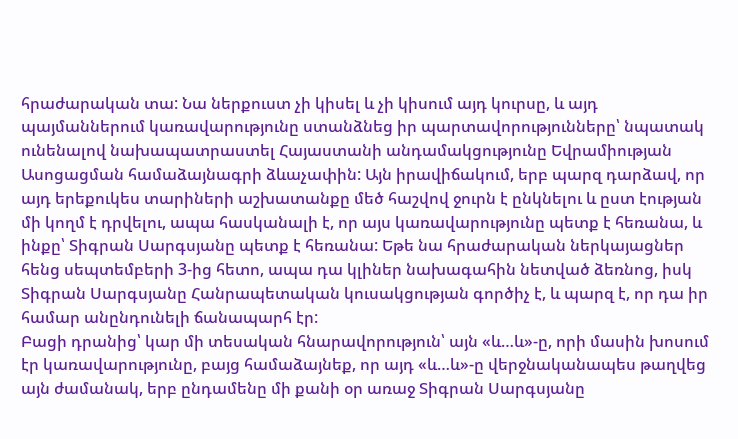հրաժարական տա: Նա ներքուստ չի կիսել և չի կիսում այդ կուրսը, և այդ պայմաններում կառավարությունը ստանձնեց իր պարտավորությունները՝ նպատակ ունենալով նախապատրաստել Հայաստանի անդամակցությունը Եվրամիության Ասոցացման համաձայնագրի ձևաչափին: Այն իրավիճակում, երբ պարզ դարձավ, որ այդ երեքուկես տարիների աշխատանքը մեծ հաշվով ջուրն է ընկնելու և ըստ էության մի կողմ է դրվելու, ապա հասկանալի է, որ այս կառավարությունը պետք է հեռանա, և ինքը՝ Տիգրան Սարգսյանը պետք է հեռանա: Եթե նա հրաժարական ներկայացներ հենց սեպտեմբերի 3-ից հետո, ապա դա կլիներ նախագահին նետված ձեռնոց, իսկ Տիգրան Սարգսյանը Հանրապետական կուսակցության գործիչ է, և պարզ է, որ դա իր համար անընդունելի ճանապարհ էր:
Բացի դրանից՝ կար մի տեսական հնարավորություն՝ այն «և…և»-ը, որի մասին խոսում էր կառավարությունը, բայց համաձայնեք, որ այդ «և…և»-ը վերջնականապես թաղվեց այն ժամանակ, երբ ընդամենը մի քանի օր առաջ Տիգրան Սարգսյանը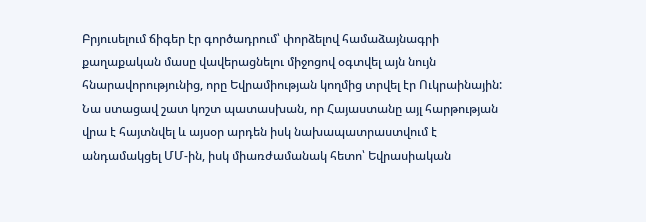Բրյուսելում ճիգեր էր գործադրում՝ փորձելով համաձայնագրի քաղաքական մասը վավերացնելու միջոցով օգտվել այն նույն հնարավորությունից, որը Եվրամիության կողմից տրվել էր Ուկրաինային: Նա ստացավ շատ կոշտ պատասխան, որ Հայաստանը այլ հարթության վրա է հայտնվել և այսօր արդեն իսկ նախապատրաստվում է անդամակցել ՄՄ-ին, իսկ միառժամանակ հետո՝ Եվրասիական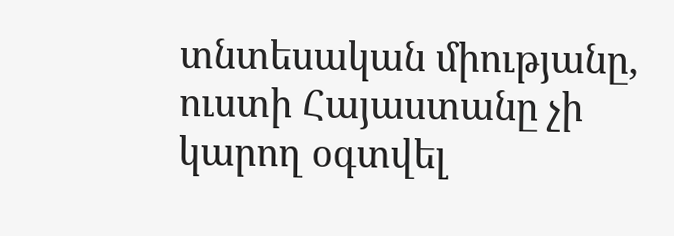տնտեսական միությանը, ուստի Հայաստանը չի կարող օգտվել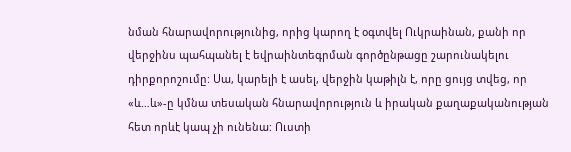նման հնարավորությունից, որից կարող է օգտվել Ուկրաինան, քանի որ վերջինս պահպանել է եվրաինտեգրման գործընթացը շարունակելու դիրքորոշումը: Սա, կարելի է ասել, վերջին կաթիլն է, որը ցույց տվեց, որ «և…և»-ը կմնա տեսական հնարավորություն և իրական քաղաքականության հետ որևէ կապ չի ունենա: Ուստի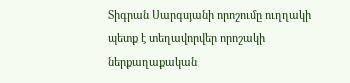Տիգրան Սարգսյանի որոշումը ուղղակի պետք է տեղավորվեր որոշակի ներքաղաքական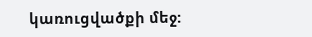կառուցվածքի մեջ: